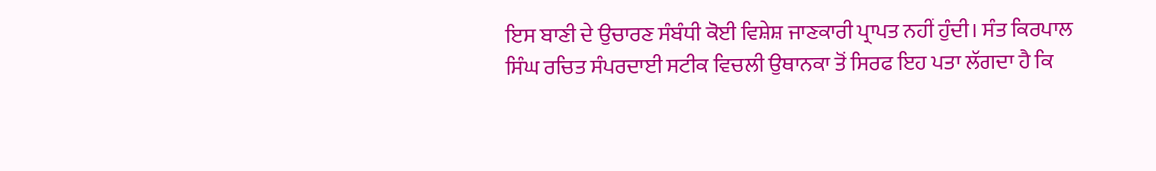ਇਸ ਬਾਣੀ ਦੇ ਉਚਾਰਣ ਸੰਬੰਧੀ ਕੋਈ ਵਿਸ਼ੇਸ਼ ਜਾਣਕਾਰੀ ਪ੍ਰਾਪਤ ਨਹੀਂ ਹੁੰਦੀ। ਸੰਤ ਕਿਰਪਾਲ ਸਿੰਘ ਰਚਿਤ ਸੰਪਰਦਾਈ ਸਟੀਕ ਵਿਚਲੀ ਉਥਾਨਕਾ ਤੋਂ ਸਿਰਫ ਇਹ ਪਤਾ ਲੱਗਦਾ ਹੈ ਕਿ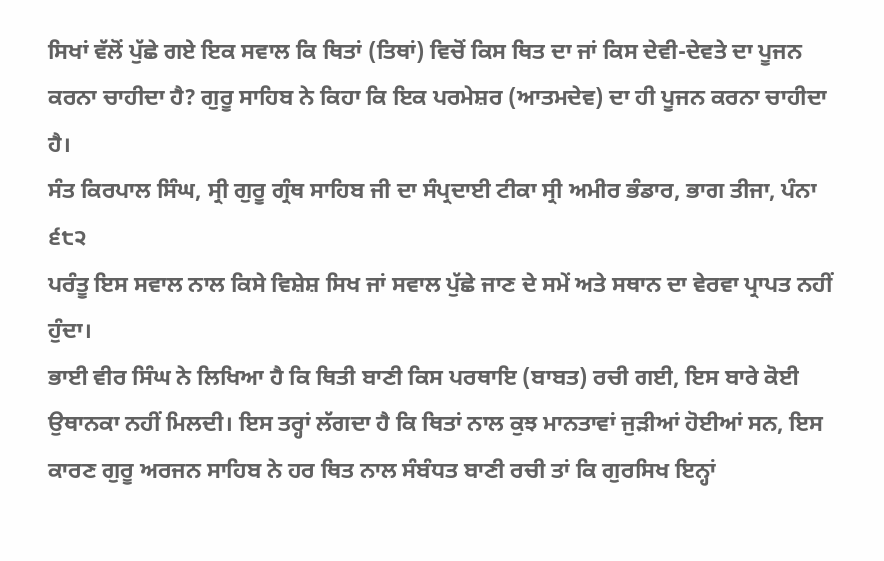ਸਿਖਾਂ ਵੱਲੋਂ ਪੁੱਛੇ ਗਏ ਇਕ ਸਵਾਲ ਕਿ ਥਿਤਾਂ (ਤਿਥਾਂ) ਵਿਚੋਂ ਕਿਸ ਥਿਤ ਦਾ ਜਾਂ ਕਿਸ ਦੇਵੀ-ਦੇਵਤੇ ਦਾ ਪੂਜਨ ਕਰਨਾ ਚਾਹੀਦਾ ਹੈ? ਗੁਰੂ ਸਾਹਿਬ ਨੇ ਕਿਹਾ ਕਿ ਇਕ ਪਰਮੇਸ਼ਰ (ਆਤਮਦੇਵ) ਦਾ ਹੀ ਪੂਜਨ ਕਰਨਾ ਚਾਹੀਦਾ ਹੈ।
ਸੰਤ ਕਿਰਪਾਲ ਸਿੰਘ, ਸ੍ਰੀ ਗੁਰੂ ਗ੍ਰੰਥ ਸਾਹਿਬ ਜੀ ਦਾ ਸੰਪ੍ਰਦਾਈ ਟੀਕਾ ਸ੍ਰੀ ਅਮੀਰ ਭੰਡਾਰ, ਭਾਗ ਤੀਜਾ, ਪੰਨਾ ੬੮੨
ਪਰੰਤੂ ਇਸ ਸਵਾਲ ਨਾਲ ਕਿਸੇ ਵਿਸ਼ੇਸ਼ ਸਿਖ ਜਾਂ ਸਵਾਲ ਪੁੱਛੇ ਜਾਣ ਦੇ ਸਮੇਂ ਅਤੇ ਸਥਾਨ ਦਾ ਵੇਰਵਾ ਪ੍ਰਾਪਤ ਨਹੀਂ ਹੁੰਦਾ।
ਭਾਈ ਵੀਰ ਸਿੰਘ ਨੇ ਲਿਖਿਆ ਹੈ ਕਿ ਥਿਤੀ ਬਾਣੀ ਕਿਸ ਪਰਥਾਇ (ਬਾਬਤ) ਰਚੀ ਗਈ, ਇਸ ਬਾਰੇ ਕੋਈ ਉਥਾਨਕਾ ਨਹੀਂ ਮਿਲਦੀ। ਇਸ ਤਰ੍ਹਾਂ ਲੱਗਦਾ ਹੈ ਕਿ ਥਿਤਾਂ ਨਾਲ ਕੁਝ ਮਾਨਤਾਵਾਂ ਜੁੜੀਆਂ ਹੋਈਆਂ ਸਨ, ਇਸ ਕਾਰਣ ਗੁਰੂ ਅਰਜਨ ਸਾਹਿਬ ਨੇ ਹਰ ਥਿਤ ਨਾਲ ਸੰਬੰਧਤ ਬਾਣੀ ਰਚੀ ਤਾਂ ਕਿ ਗੁਰਸਿਖ ਇਨ੍ਹਾਂ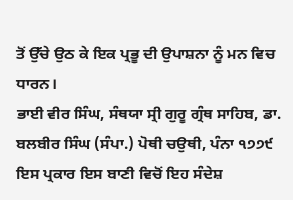ਤੋਂ ਉੱਚੇ ਉਠ ਕੇ ਇਕ ਪ੍ਰਭੂ ਦੀ ਉਪਾਸ਼ਨਾ ਨੂੰ ਮਨ ਵਿਚ ਧਾਰਨ।
ਭਾਈ ਵੀਰ ਸਿੰਘ, ਸੰਥਯਾ ਸ੍ਰੀ ਗੁਰੂ ਗ੍ਰੰਥ ਸਾਹਿਬ, ਡਾ. ਬਲਬੀਰ ਸਿੰਘ (ਸੰਪਾ.) ਪੋਥੀ ਚਉਥੀ, ਪੰਨਾ ੧੭੭੯
ਇਸ ਪ੍ਰਕਾਰ ਇਸ ਬਾਣੀ ਵਿਚੋਂ ਇਹ ਸੰਦੇਸ਼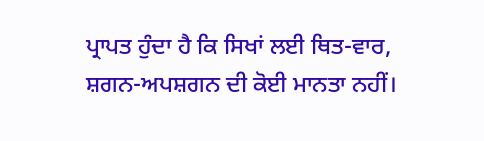ਪ੍ਰਾਪਤ ਹੁੰਦਾ ਹੈ ਕਿ ਸਿਖਾਂ ਲਈ ਥਿਤ-ਵਾਰ, ਸ਼ਗਨ-ਅਪਸ਼ਗਨ ਦੀ ਕੋਈ ਮਾਨਤਾ ਨਹੀਂ।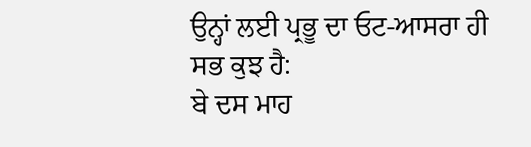ਉਨ੍ਹਾਂ ਲਈ ਪ੍ਰਭੂ ਦਾ ਓਟ-ਆਸਰਾ ਹੀ ਸਭ ਕੁਝ ਹੈ:
ਬੇ ਦਸ ਮਾਹ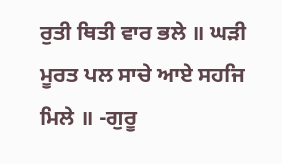ਰੁਤੀ ਥਿਤੀ ਵਾਰ ਭਲੇ ॥ ਘੜੀ ਮੂਰਤ ਪਲ ਸਾਚੇ ਆਏ ਸਹਜਿ ਮਿਲੇ ॥ -ਗੁਰੂ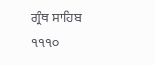ਗ੍ਰੰਥ ਸਾਹਿਬ ੧੧੧੦